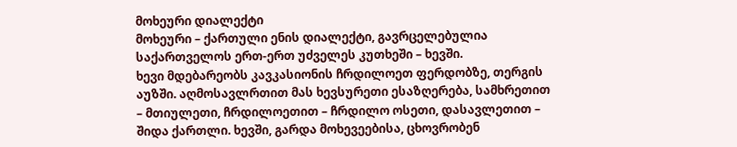მოხეური დიალექტი
მოხეური – ქართული ენის დიალექტი, გავრცელებულია საქართველოს ერთ-ერთ უძველეს კუთხეში – ხევში.
ხევი მდებარეობს კავკასიონის ჩრდილოეთ ფერდობზე, თერგის აუზში. აღმოსავლრთით მას ხევსურეთი ესაზღერება, სამხრეთით – მთიულეთი, ჩრდილოეთით – ჩრდილო ოსეთი, დასავლეთით – შიდა ქართლი. ხევში, გარდა მოხევეებისა, ცხოვრობენ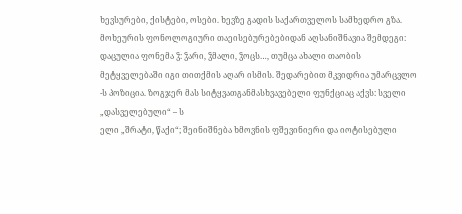ხევსურები, ქისტები, ოსები. ხევზე გადის საქართველოს სამხედრო გზა.
მოხეურის ფონოლოგიური თაეისებურებებიდან აღსანიშნავია შემდეგი:
დაცულია ფონემა ჴ: ჴარი, ჴმალი, ჴოცს…, თუმცა ახალი თაობის მეტყველებაში იგი თითქმის აღარ ისმის. შედარებით მკვიდრია უმარცვლო -ს პოზიცია. ზოგჯერ მას სიტყვათგანმასხვავებელი ფუნქციაც აქვს: სველი „დასველებული“ – ს
ელი „შრატი, წაქი“; შეინიშნება ხმოვნის ფშევინიერი და იოტისებული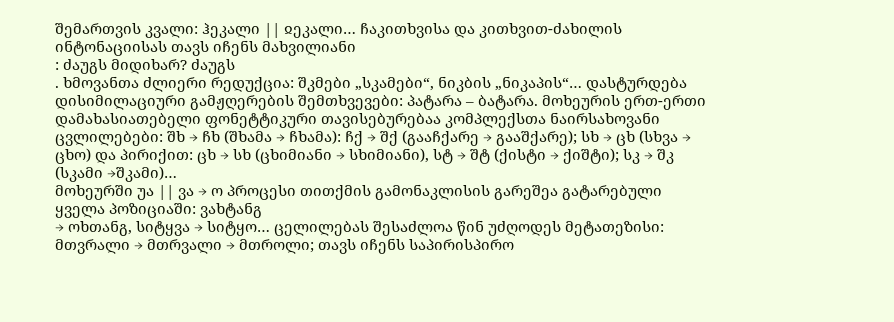შემართვის კვალი: ჰეკალი || ჲეკალი… ჩაკითხვისა და კითხვით-ძახილის ინტონაციისას თავს იჩენს მახვილიანი
: ძაუგს მიდიხარ? ძაუგს
. ხმოვანთა ძლიერი რედუქცია: შკმები „სკამები“, ნიკბის „ნიკაპის“… დასტურდება დისიმილაციური გამჟღერების შემთხვევები: პატარა – ბატარა. მოხეურის ერთ-ერთი დამახასიათებელი ფონეტტიკური თავისებურებაა კომპლექსთა ნაირსახოვანი ცვლილებები: შხ → ჩხ (შხამა → ჩხამა): ჩქ → შქ (გააჩქარე → გააშქარე); სხ → ცხ (სხვა → ცხო) და პირიქით: ცხ → სხ (ცხიმიანი → სხიმიანი), სტ → შტ (ქისტი → ქიშტი); სკ → შკ (სკამი →შკამი)…
მოხეურში უა || ვა → ო პროცესი თითქმის გამონაკლისის გარეშეა გატარებული ყველა პოზიციაში: ვახტანგ
→ ოხთანგ, სიტყვა → სიტყო… ცელილებას შესაძლოა წინ უძღოდეს მეტათეზისი: მთვრალი → მთრვალი → მთროლი; თავს იჩენს საპირისპირო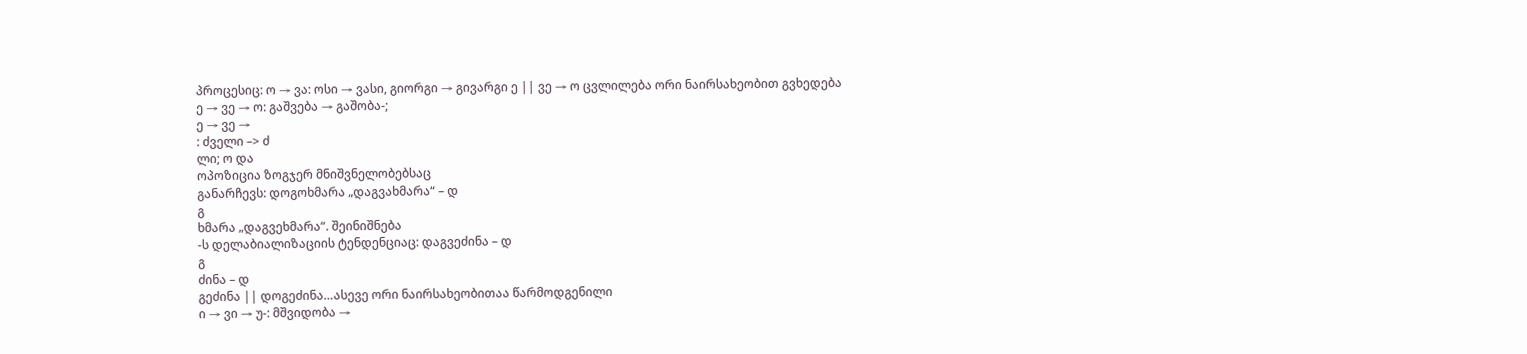პროცესიც: ო → ვა: ოსი → ვასი, გიორგი → გივარგი ე || ვე → ო ცვლილება ორი ნაირსახეობით გვხედება
ე → ვე → ო: გაშვება → გაშობა-;
ე → ვე →
: ძველი –> ძ
ლი; ო და
ოპოზიცია ზოგჯერ მნიშვნელობებსაც
განარჩევს: დოგოხმარა „დაგვახმარა“ – დ
გ
ხმარა „დაგვეხმარა“. შეინიშნება
-ს დელაბიალიზაციის ტენდენციაც: დაგვეძინა – დ
გ
ძინა – დ
გეძინა || დოგეძინა…ასევე ორი ნაირსახეობითაა წარმოდგენილი
ი → ვი → უ-: მშვიდობა →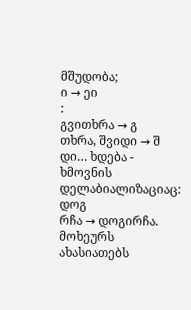მშუდობა;
ი → ეი
:
გვითხრა → გ
თხრა, შვიდი → შ
დი… ხდება -
ხმოვნის დელაბიალიზაციაც: დოგ
რჩა → დოგირჩა. მოხეურს ახასიათებს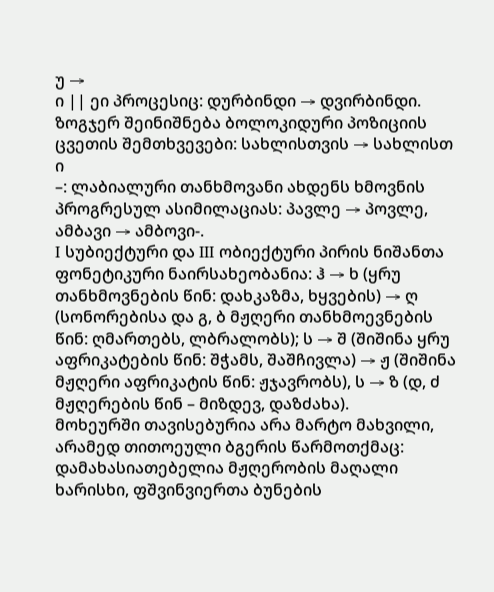უ →
ი || ეი პროცესიც: დურბინდი → დვირბინდი. ზოგჯერ შეინიშნება ბოლოკიდური პოზიციის ცვეთის შემთხვევები: სახლისთვის → სახლისთ
ი
–: ლაბიალური თანხმოვანი ახდენს ხმოვნის პროგრესულ ასიმილაციას: პავლე → პოვლე, ამბავი → ამბოვი-.
I სუბიექტური და III ობიექტური პირის ნიშანთა ფონეტიკური ნაირსახეობანია: ჰ → ხ (ყრუ თანხმოვნების წინ: დახკაზმა, ხყვების) → ღ (სონორებისა და გ, ბ მჟღერი თანხმოევნების წინ: ღმართებს, ლბრალობს); ს → შ (შიშინა ყრუ აფრიკატების წინ: შჭამს, შაშჩივლა) → ჟ (შიშინა მჟღერი აფრიკატის წინ: ჟჯავრობს), ს → ზ (დ, ძ მჟღერების წინ – მიზდევ, დაზძახა).
მოხეურში თავისებურია არა მარტო მახვილი, არამედ თითოეული ბგერის წარმოთქმაც: დამახასიათებელია მჟღერობის მაღალი ხარისხი, ფშვინვიერთა ბუნების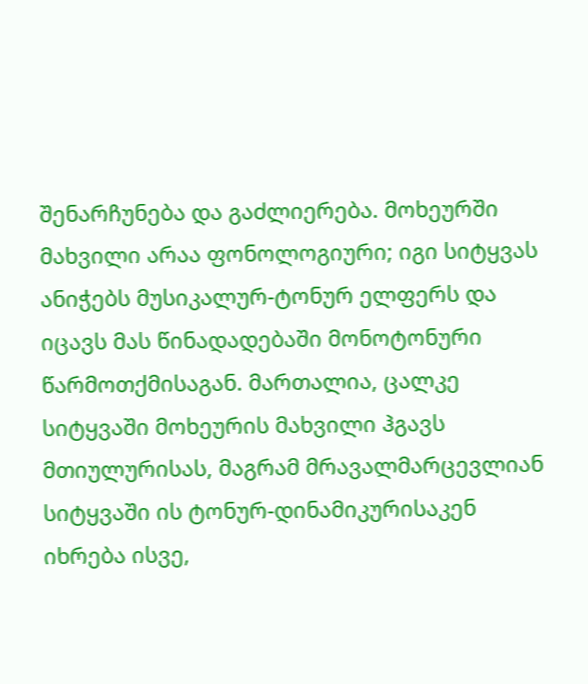შენარჩუნება და გაძლიერება. მოხეურში მახვილი არაა ფონოლოგიური; იგი სიტყვას ანიჭებს მუსიკალურ-ტონურ ელფერს და იცავს მას წინადადებაში მონოტონური წარმოთქმისაგან. მართალია, ცალკე სიტყვაში მოხეურის მახვილი ჰგავს მთიულურისას, მაგრამ მრავალმარცევლიან სიტყვაში ის ტონურ-დინამიკურისაკენ იხრება ისვე,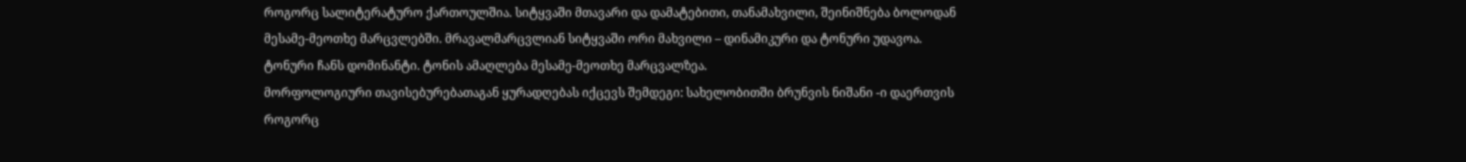როგორც სალიტერატურო ქართოულშია. სიტყვაში მთავარი და დამატებითი, თანამახვილი, შეინიშნება ბოლოდან მესამე-მეოთხე მარცვლებში. მრავალმარცვლიან სიტყვაში ორი მახვილი – დინამიკური და ტონური უდავოა. ტონური ჩანს დომინანტი. ტონის ამაღლება მესამე-მეოთხე მარცვალზეა.
მორფოლოგიური თავისებურებათაგან ყურადღებას იქცევს შემდეგი: სახელობითში ბრუნვის ნიშანი -ი დაერთვის როგორც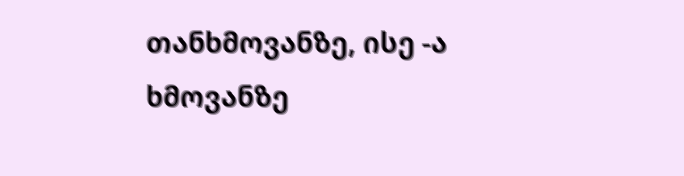თანხმოვანზე, ისე -ა ხმოვანზე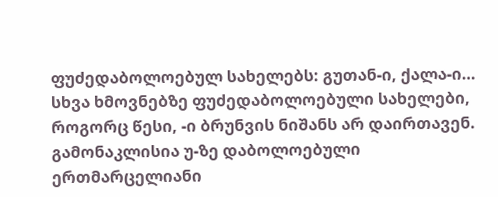ფუძედაბოლოებულ სახელებს: გუთან-ი, ქალა-ი… სხვა ხმოვნებზე ფუძედაბოლოებული სახელები, როგორც წესი, -ი ბრუნვის ნიშანს არ დაირთავენ. გამონაკლისია უ-ზე დაბოლოებული ერთმარცელიანი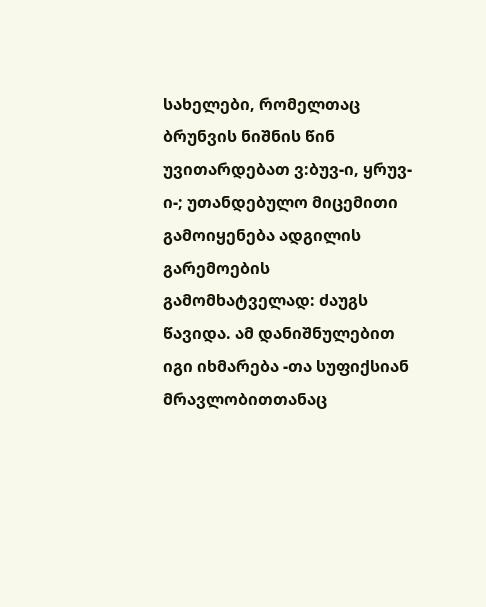სახელები, რომელთაც ბრუნვის ნიშნის წინ უვითარდებათ ვ:ბუვ-ი, ყრუვ-ი-; უთანდებულო მიცემითი გამოიყენება ადგილის გარემოების გამომხატველად: ძაუგს წავიდა. ამ დანიშნულებით იგი იხმარება -თა სუფიქსიან მრავლობითთანაც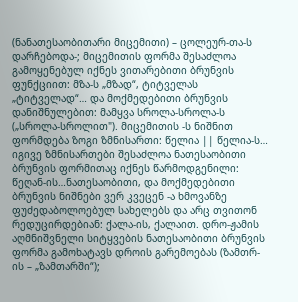(ნანათესაობითარი მიცემითი) – ცოლეურ-თა-ს დარჩებოდა-; მიცემითის ფორმა შესაძლოა გამოყენებულ იქნეს ვითარებითი ბრუნვის ფუნქციით: მზა-ს „მზად“, ტიტველას „ტიტველად“… და მოქმედებითი ბრუნვის დანიშნულებით: მამყვა სროლა-სროლა-ს („სროლა-სროლით"). მიცემითის -ს ნიშნით ფორმდება ზოგი ზმნისართი: წელია || წელია-ს… იგივე ზმნისართები შესაძლოა ნათესაობითი ბრუნვის ფორმითაც იქნეს წარმოდგენილი: წეღან-ის…ნათესაობითი, და მოქმედებითი ბრუნვის ნიშნები ვერ კვეცენ -ა ხმოვანზე ფუძედაბოლოებულ სახელებს და არც თვითონ რედუცირდებიან: ქალა-ის, ქალაით. დრო-ჟამის აღმნიშვნელი სიტყვების ნათესაობითი ბრუნვის ფორმა გამოხატავს დროის გარემოებას (ზამთრ-ის – „ზამთარში“);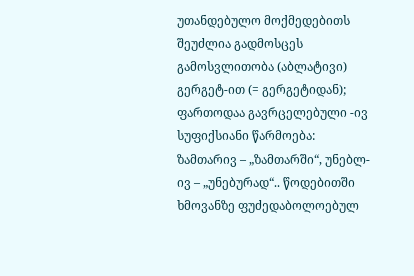უთანდებულო მოქმედებითს შეუძლია გადმოსცეს გამოსვლითობა (აბლატივი) გერგეტ-ით (= გერგეტიდან); ფართოდაა გავრცელებული -ივ სუფიქსიანი წარმოება: ზამთარივ – „ზამთარში“, უნებლ-ივ – „უნებურად“.. წოდებითში ხმოვანზე ფუძედაბოლოებულ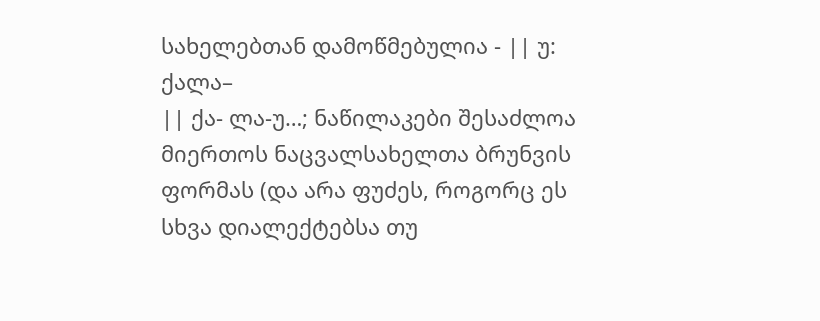სახელებთან დამოწმებულია - || უ: ქალა–
|| ქა- ლა-უ…; ნაწილაკები შესაძლოა მიერთოს ნაცვალსახელთა ბრუნვის ფორმას (და არა ფუძეს, როგორც ეს სხვა დიალექტებსა თუ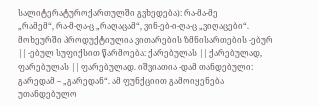სალიტერატუროქართულში გვხედება): რა-მა-მე
„რამემ“, რა-მ-ღა-ც „რაღაცამ“, ვინ-ებ-ი-ღა-ც „ვიღაცები“.
მოხეურში პროდუქტიულია ვითარების ზმნისართების -ებურ || -ებულ სუფიქსით წარმოება: ქარებულას || ქარებულად, ფარებულას || ფარებულად. იშვიათია -დამ თანდებული: გარედამ – „გარედან“. ამ ფუნქციით გამოიყენება უთანდებულო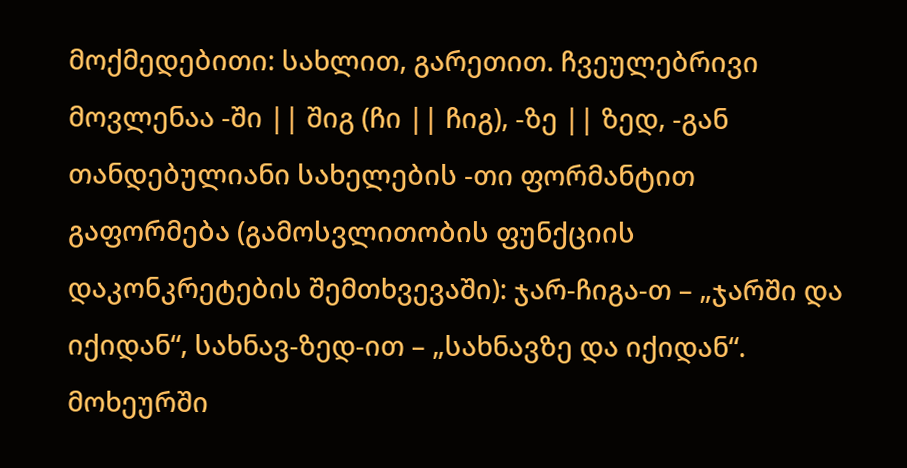მოქმედებითი: სახლით, გარეთით. ჩვეულებრივი მოვლენაა -ში || შიგ (ჩი || ჩიგ), -ზე || ზედ, -გან თანდებულიანი სახელების -თი ფორმანტით გაფორმება (გამოსვლითობის ფუნქციის დაკონკრეტების შემთხვევაში): ჯარ-ჩიგა-თ – „ჯარში და იქიდან“, სახნავ-ზედ-ით – „სახნავზე და იქიდან“.
მოხეურში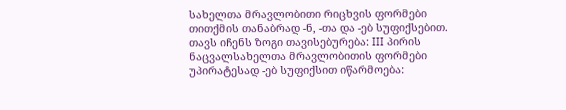სახელთა მრავლობითი რიცხვის ფორმები თითქმის თანაბრად -ნ, -თა და -ებ სუფიქსებით. თავს იჩენს ზოგი თავისებურება: III პირის ნაცვალსახელთა მრავლობითის ფორმები უპირატესად -ებ სუფიქსით იწარმოება: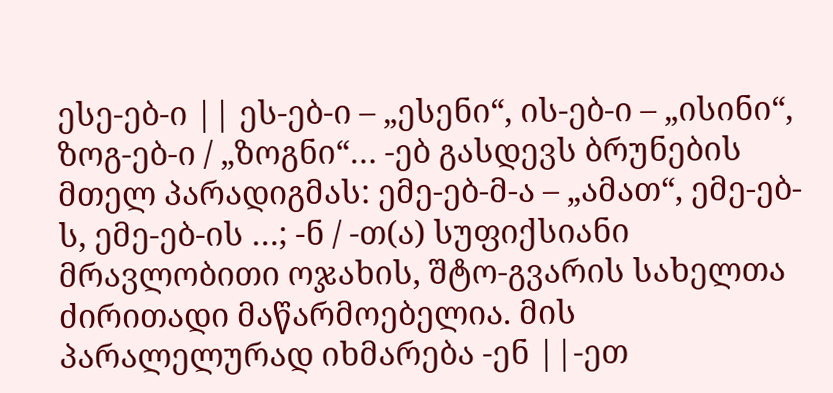ესე-ებ-ი || ეს-ებ-ი – „ესენი“, ის-ებ-ი – „ისინი“, ზოგ-ებ-ი / „ზოგნი“… -ებ გასდევს ბრუნების მთელ პარადიგმას: ემე-ებ-მ-ა – „ამათ“, ემე-ებ-ს, ემე-ებ-ის …; -ნ / -თ(ა) სუფიქსიანი მრავლობითი ოჯახის, შტო-გვარის სახელთა ძირითადი მაწარმოებელია. მის პარალელურად იხმარება -ენ ||-ეთ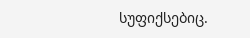სუფიქსებიც.